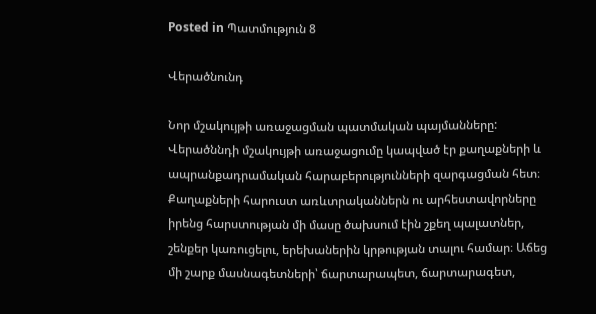Posted in Պատմություն 8

Վերածնունդ

Նոր մշակույթի առաջացման պատմական պայմանները:
Վերածննդի մշակույթի առաջացումը կապված էր քաղաքների և ապրանքադրամական հարաբերությունների զարգացման հետ։ Քաղաքների հարուստ առևտրականներն ու արհեստավորները իրենց հարստության մի մասը ծախսում էին շքեղ պալատներ, շենքեր կառուցելու, երեխաներին կրթության տալու համար։ Աճեց մի շարք մասնագետների՝ ճարտարապետ, ճարտարագետ,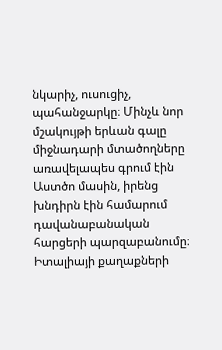նկարիչ, ուսուցիչ, պահանջարկը։ Մինչև նոր մշակույթի երևան գալը միջնադարի մտածողները առավելապես գրում էին Աստծո մասին, իրենց խնդիրն էին համարում դավանաբանական հարցերի պարզաբանումը։
Իտալիայի քաղաքների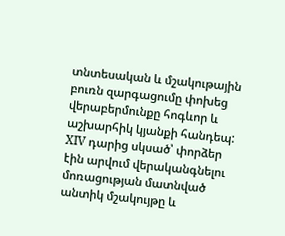տնտեսական և մշակութային բուռն զարգացումը փոխեց վերաբերմունքը հոգևոր և աշխարհիկ կյանքի հանդեպ: XIV դարից սկսած՝ փորձեր էին արվում վերականգնելու մոռացության մատնված անտիկ մշակույթը և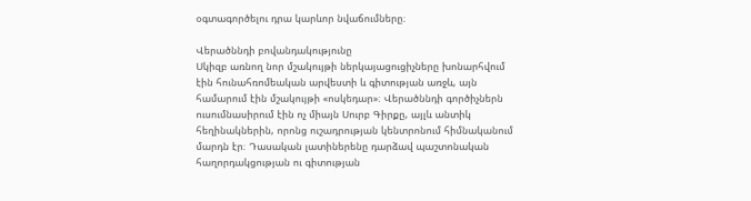օգտագործելու դրա կարևոր նվաճումները։

Վերածննդի բովանդակությունը
Սկիզբ առնող նոր մշակույթի ներկայացուցիչները խոնարհվում էին հունահռոմեական արվեստի և գիտության առջև, այն համարում էին մշակույթի «ոսկեդար»։ Վերածննդի գործիչներն ուսումնասիրում էին ոչ միայն Սուրբ Գիրքը, այլև անտիկ հեղինակներին, որոնց ուշադրության կենտրոնում հիմնականում մարդն էր։ Դասական լատիներենը դարձավ պաշտոնական հաղորդակցության ու գիտության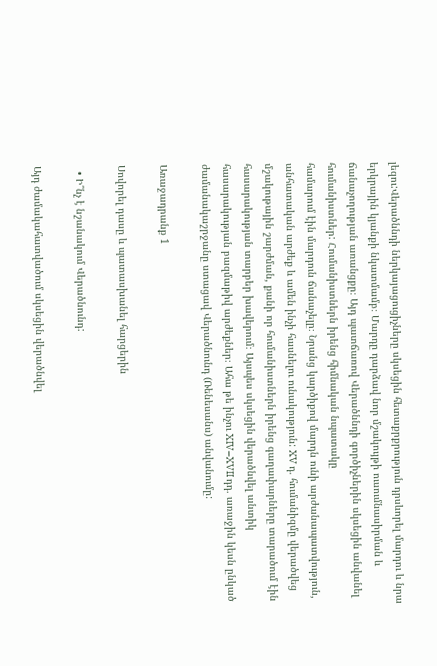լեզու:Վերածննդի ներկայացուցիչները սկսեցին հետաքրքրություն դրսևորել մարդու և նրա երկրային կյանքի նկատմամբ։ Մարդը դարձավ նոր մշակույթի ուսումնասիրման և ճանաչողության առանցքը։ Այդ պատճառով Վերածննդի գործիչներին սկսեցին անվանել հումանիստներ: Հումանիստներն իրենց հիմնական նպատակը
համարում էին մարդուն ճանաչելը։ Նրանց կարծիքով մարդն ունի արժանապատվություն, անհատական արժեք և ամեն ինչի հասնելու ունակություն: XV դ. հումանիզմը վերածվեց մշակութային շարժման, քանի որ հումանիստներն իրենց գաղափարները տարածում էին հասարակության տարբեր խավերում։ Այսպես սկսեցին վերածնվել անտիկ հասարակության բազմաթիվ արժեքներ։ Ահա թե ինչու XIV–XVII դդ. առաջին կեսն ընկած ժամանակաշրջանը ստացավ Վերածնունդ (Ռենեսանս) անվանումը:

Առաջադրանք 1

Սովորել դասը և պատասխանել հարցերին

  • Ի՞նչ է նշանակում Վերածնունդ:

Այդ ժամակահատվածում սկսեցին վերածնվել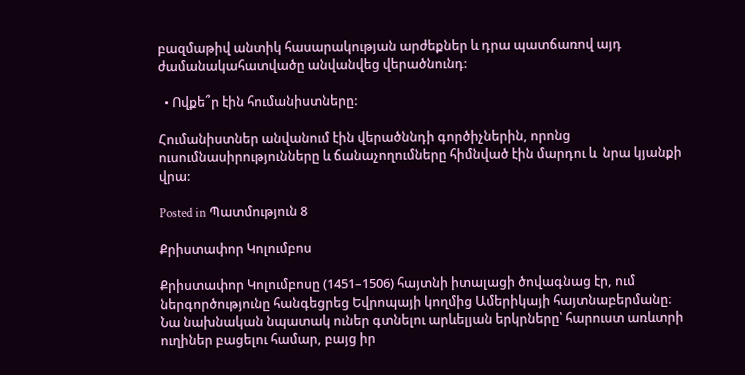բազմաթիվ անտիկ հասարակության արժեքներ և դրա պատճառով այդ ժամանակահատվածը անվանվեց վերածնունդ:

  • Ովքե՞ր էին հումանիստները:

Հումանիստներ անվանում էին վերածննդի գործիչներին, որոնց ուսումնասիրությունները և ճանաչողումները հիմնված էին մարդու և  նրա կյանքի վրա:

Posted in Պատմություն 8

Քրիստափոր Կոլումբոս

Քրիստափոր Կոլումբոսը (1451–1506) հայտնի իտալացի ծովագնաց էր, ում ներգործությունը հանգեցրեց Եվրոպայի կողմից Ամերիկայի հայտնաբերմանը։ Նա նախնական նպատակ ուներ գտնելու արևելյան երկրները՝ հարուստ առևտրի ուղիներ բացելու համար, բայց իր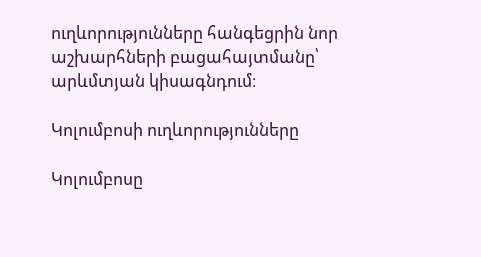ուղևորությունները հանգեցրին նոր աշխարհների բացահայտմանը՝ արևմտյան կիսագնդում։

Կոլումբոսի ուղևորությունները

Կոլումբոսը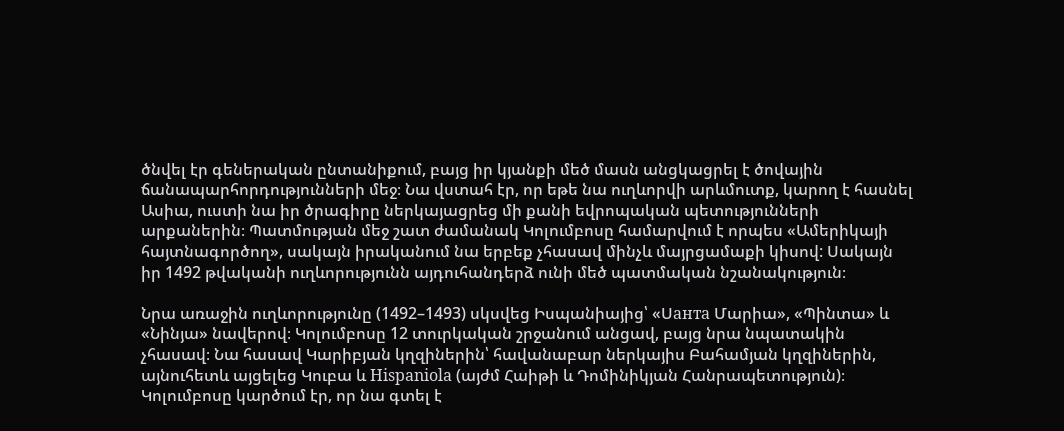ծնվել էր գեներական ընտանիքում, բայց իր կյանքի մեծ մասն անցկացրել է ծովային ճանապարհորդությունների մեջ։ Նա վստահ էր, որ եթե նա ուղևորվի արևմուտք, կարող է հասնել Ասիա, ուստի նա իր ծրագիրը ներկայացրեց մի քանի եվրոպական պետությունների արքաներին։ Պատմության մեջ շատ ժամանակ Կոլումբոսը համարվում է որպես «Ամերիկայի հայտնագործող», սակայն իրականում նա երբեք չհասավ մինչև մայրցամաքի կիսով: Սակայն իր 1492 թվականի ուղևորությունն այդուհանդերձ ունի մեծ պատմական նշանակություն։

Նրա առաջին ուղևորությունը (1492–1493) սկսվեց Իսպանիայից՝ «Սанта Մարիա», «Պինտա» և «Նինյա» նավերով։ Կոլումբոսը 12 տուրկական շրջանում անցավ, բայց նրա նպատակին չհասավ։ Նա հասավ Կարիբյան կղզիներին՝ հավանաբար ներկայիս Բահամյան կղզիներին, այնուհետև այցելեց Կուբա և Hispaniola (այժմ Հաիթի և Դոմինիկյան Հանրապետություն)։ Կոլումբոսը կարծում էր, որ նա գտել է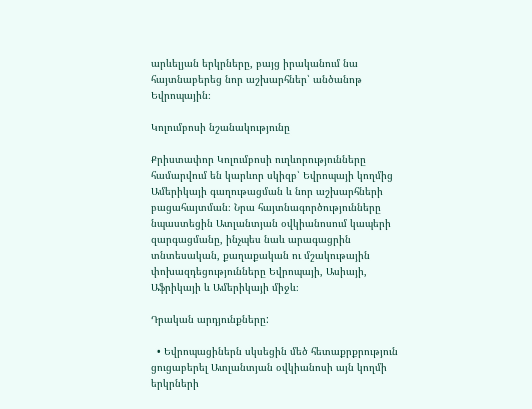արևելյան երկրները, բայց իրականում նա հայտնաբերեց նոր աշխարհներ՝ անծանոթ Եվրոպային։

Կոլումբոսի նշանակությունը

Քրիստափոր Կոլումբոսի ուղևորությունները համարվում են կարևոր սկիզբ՝ Եվրոպայի կողմից Ամերիկայի գաղութացման և նոր աշխարհների բացահայտման։ Նրա հայտնագործությունները նպաստեցին Ատլանտյան օվկիանոսում կապերի զարգացմանը, ինչպես նաև արագացրին տնտեսական, քաղաքական ու մշակութային փոխազդեցությունները Եվրոպայի, Ասիայի, Աֆրիկայի և Ամերիկայի միջև։

Դրական արդյունքները:

  • Եվրոպացիներն սկսեցին մեծ հետաքրքրություն ցուցաբերել Ատլանտյան օվկիանոսի այն կողմի երկրների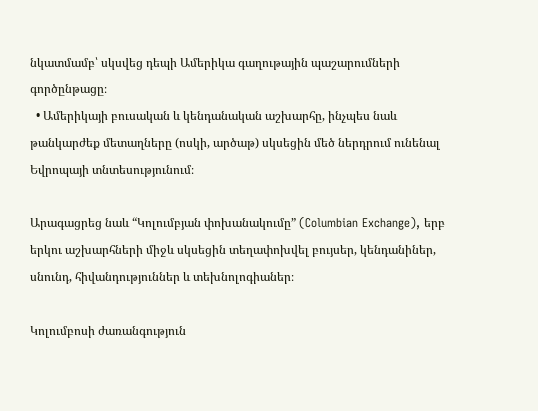նկատմամբ՝ սկսվեց դեպի Ամերիկա գաղութային պաշարումների գործընթացը։
  • Ամերիկայի բուսական և կենդանական աշխարհը, ինչպես նաև թանկարժեք մետաղները (ոսկի, արծաթ) սկսեցին մեծ ներդրում ունենալ Եվրոպայի տնտեսությունում։

Արագացրեց նաև “Կոլումբյան փոխանակումը” (Columbian Exchange), երբ երկու աշխարհների միջև սկսեցին տեղափոխվել բույսեր, կենդանիներ, սնունդ, հիվանդություններ և տեխնոլոգիաներ։

Կոլումբոսի ժառանգություն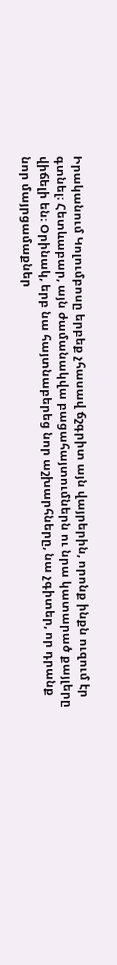Իրականում Կոլումբոսը երբեք չհասավ ճշգրիտ այն վայրերին, որոնք ինքն ուզում էր գտնել։ Հետևաբար, այն ժամանակվա բացահայտումներն ու նրա կատարած քայլերը վիճելի են։ Օրինակ, երբ նա հայտնաբերեց նոր աշխարհները, նա չգիտեր, որ դրանք նոր մայրցամաքներ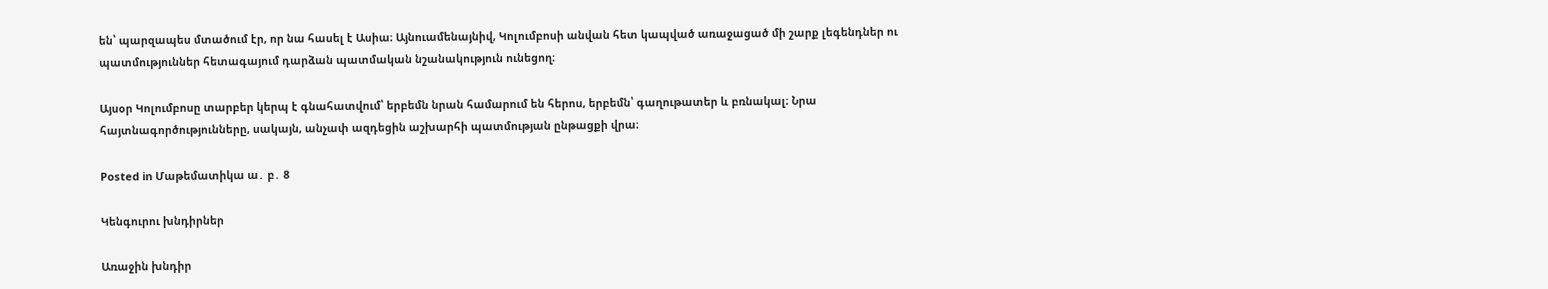են՝ պարզապես մտածում էր, որ նա հասել է Ասիա։ Այնուամենայնիվ, Կոլումբոսի անվան հետ կապված առաջացած մի շարք լեգենդներ ու պատմություններ հետագայում դարձան պատմական նշանակություն ունեցող։

Այսօր Կոլումբոսը տարբեր կերպ է գնահատվում՝ երբեմն նրան համարում են հերոս, երբեմն՝ գաղութատեր և բռնակալ։ Նրա հայտնագործությունները, սակայն, անչափ ազդեցին աշխարհի պատմության ընթացքի վրա։

Posted in Մաթեմատիկա ա․ բ․ 8

Կենգուրու խնդիրներ

Առաջին խնդիր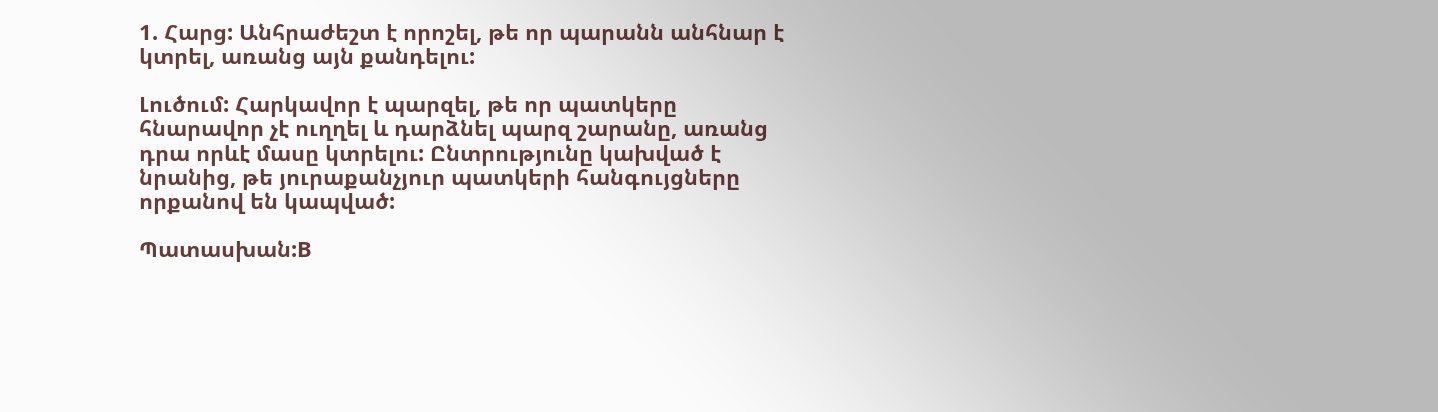1. Հարց: Անհրաժեշտ է որոշել, թե որ պարանն անհնար է կտրել, առանց այն քանդելու:

Լուծում: Հարկավոր է պարզել, թե որ պատկերը հնարավոր չէ ուղղել և դարձնել պարզ շարանը, առանց դրա որևէ մասը կտրելու: Ընտրությունը կախված է նրանից, թե յուրաքանչյուր պատկերի հանգույցները որքանով են կապված:

Պատասխան:B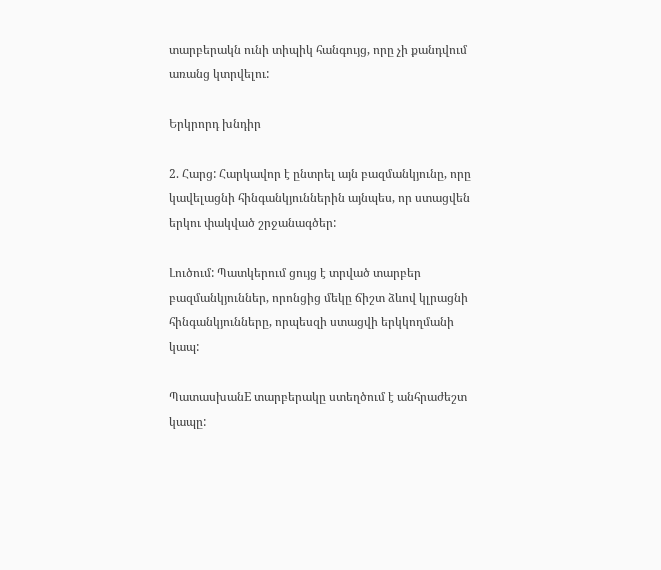տարբերակն ունի տիպիկ հանգույց, որը չի քանդվում առանց կտրվելու:

Երկրորդ խնդիր

2. Հարց: Հարկավոր է ընտրել այն բազմանկյունը, որը կավելացնի հինգանկյուններին այնպես, որ ստացվեն երկու փակված շրջանագծեր:

Լուծում: Պատկերում ցույց է տրված տարբեր բազմանկյուններ, որոնցից մեկը ճիշտ ձևով կլրացնի հինգանկյունները, որպեսզի ստացվի երկկողմանի կապ:

ՊատասխանE տարբերակը ստեղծում է անհրաժեշտ կապը: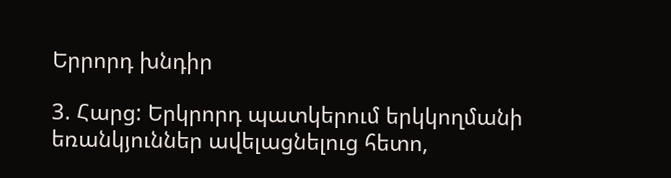Երրորդ խնդիր

3. Հարց: Երկրորդ պատկերում երկկողմանի եռանկյուններ ավելացնելուց հետո,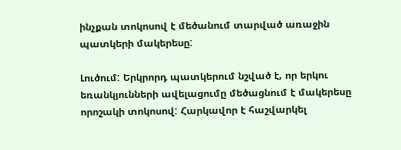ինչքան տոկոսով է մեծանում տարված առաջին պատկերի մակերեսը:

Լուծում: Երկրորդ պատկերում նշված է, որ երկու եռանկյունների ավելացումը մեծացնում է մակերեսը որոշակի տոկոսով: Հարկավոր է հաշվարկել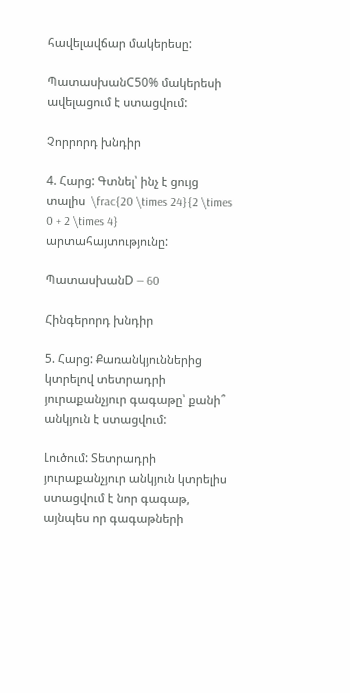հավելավճար մակերեսը:

ՊատասխանC50% մակերեսի ավելացում է ստացվում:

Չորրորդ խնդիր

4. Հարց: Գտնել՝ ինչ է ցույց տալիս  \frac{20 \times 24}{2 \times 0 + 2 \times 4}  արտահայտությունը:

ՊատասխանD — 60

Հինգերորդ խնդիր

5. Հարց: Քառանկյուններից կտրելով տետրադրի յուրաքանչյուր գագաթը՝ քանի՞ անկյուն է ստացվում:

Լուծում: Տետրադրի յուրաքանչյուր անկյուն կտրելիս ստացվում է նոր գագաթ, այնպես որ գագաթների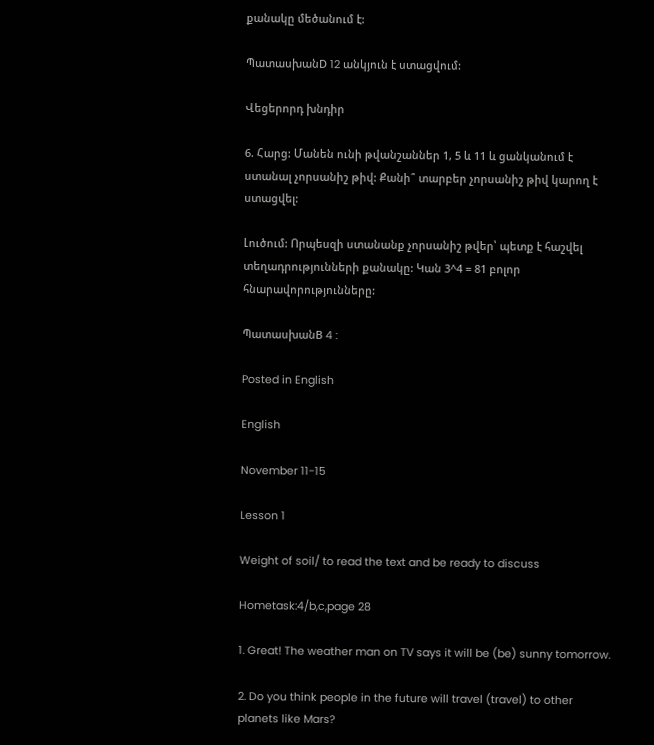քանակը մեծանում է:

ՊատասխանD 12 անկյուն է ստացվում:

Վեցերորդ խնդիր

6. Հարց: Մանեն ունի թվանշաններ 1, 5 և 11 և ցանկանում է ստանալ չորսանիշ թիվ: Քանի՞ տարբեր չորսանիշ թիվ կարող է ստացվել:

Լուծում: Որպեսզի ստանանք չորսանիշ թվեր՝ պետք է հաշվել տեղադրությունների քանակը: Կան 3^4 = 81 բոլոր հնարավորությունները:

ՊատասխանB 4 :

Posted in English

English

November 11-15

Lesson 1

Weight of soil/ to read the text and be ready to discuss

Hometask:4/b,c,page 28

1. Great! The weather man on TV says it will be (be) sunny tomorrow.

2. Do you think people in the future will travel (travel) to other planets like Mars?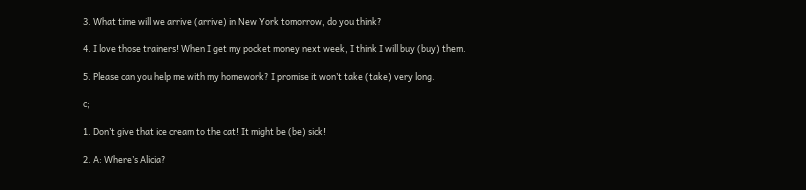3. What time will we arrive (arrive) in New York tomorrow, do you think?

4. I love those trainers! When I get my pocket money next week, I think I will buy (buy) them.

5. Please can you help me with my homework? I promise it won’t take (take) very long.

c;

1. Don’t give that ice cream to the cat! It might be (be) sick!

2. A: Where’s Alicia?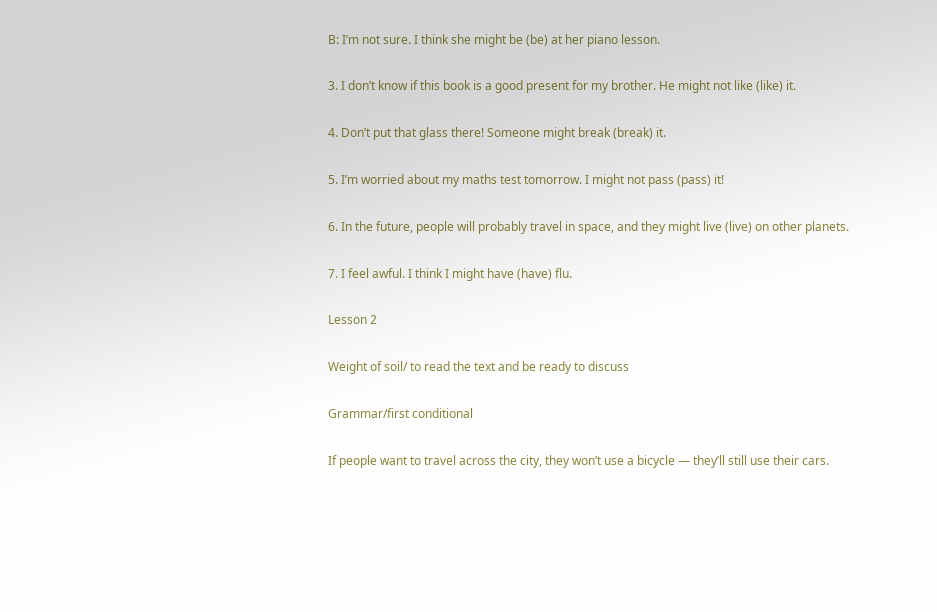B: I’m not sure. I think she might be (be) at her piano lesson.

3. I don’t know if this book is a good present for my brother. He might not like (like) it.

4. Don’t put that glass there! Someone might break (break) it.

5. I’m worried about my maths test tomorrow. I might not pass (pass) it!

6. In the future, people will probably travel in space, and they might live (live) on other planets.

7. I feel awful. I think I might have (have) flu.

Lesson 2

Weight of soil/ to read the text and be ready to discuss

Grammar/first conditional

If people want to travel across the city, they won’t use a bicycle — they’ll still use their cars.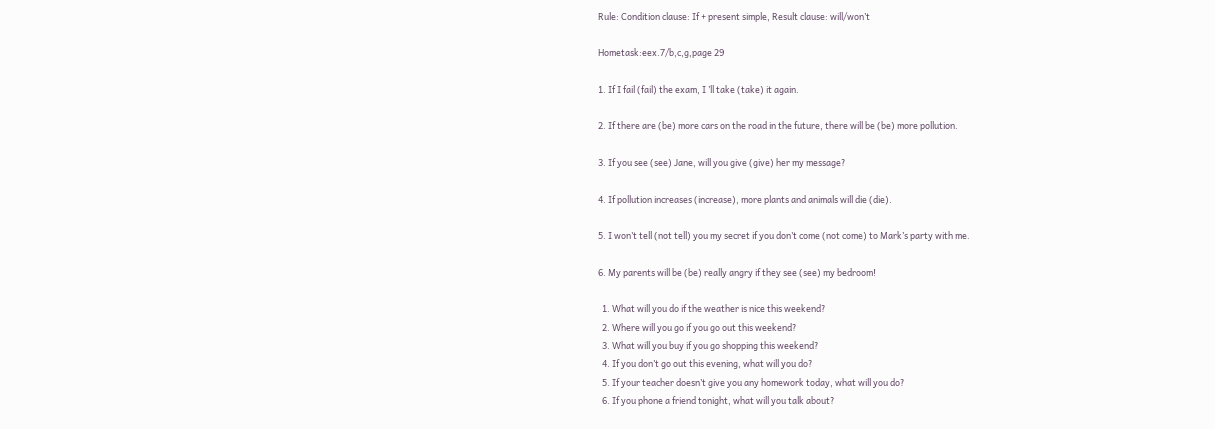Rule: Condition clause: If + present simple, Result clause: will/won’t

Hometask:eex.7/b,c,g,page 29

1. If I fail (fail) the exam, I ’ll take (take) it again.

2. If there are (be) more cars on the road in the future, there will be (be) more pollution.

3. If you see (see) Jane, will you give (give) her my message?

4. If pollution increases (increase), more plants and animals will die (die).

5. I won’t tell (not tell) you my secret if you don’t come (not come) to Mark’s party with me.

6. My parents will be (be) really angry if they see (see) my bedroom!

  1. What will you do if the weather is nice this weekend?
  2. Where will you go if you go out this weekend?
  3. What will you buy if you go shopping this weekend?
  4. If you don’t go out this evening, what will you do?
  5. If your teacher doesn’t give you any homework today, what will you do?
  6. If you phone a friend tonight, what will you talk about?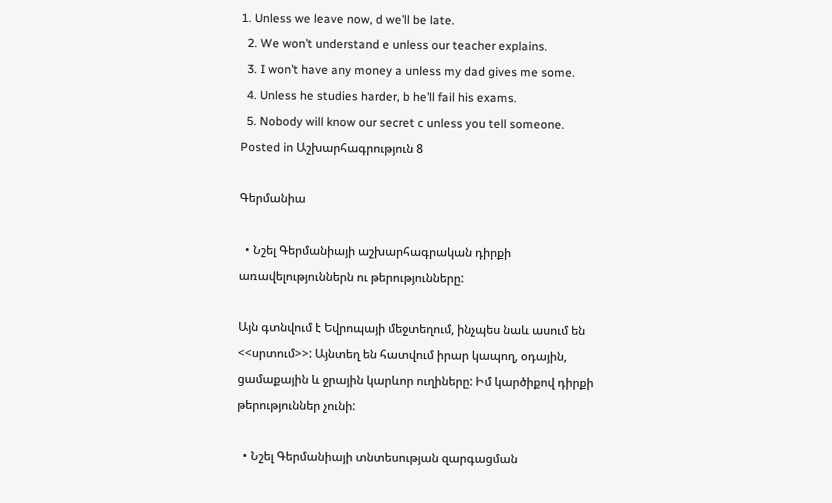1. Unless we leave now, d we’ll be late.
  2. We won’t understand e unless our teacher explains.
  3. I won’t have any money a unless my dad gives me some.
  4. Unless he studies harder, b he’ll fail his exams.
  5. Nobody will know our secret c unless you tell someone.
Posted in Աշխարհագրություն 8

Գերմանիա

  • Նշել Գերմանիայի աշխարհագրական դիրքի առավելություններն ու թերությունները:

Այն գտնվում է Եվրոպայի մեջտեղում, ինչպես նաև ասում են <<սրտում>>: Այնտեղ են հատվում իրար կապող, օդային, ցամաքային և ջրային կարևոր ուղիները: Իմ կարծիքով դիրքի թերություններ չունի:

  • Նշել Գերմանիայի տնտեսության զարգացման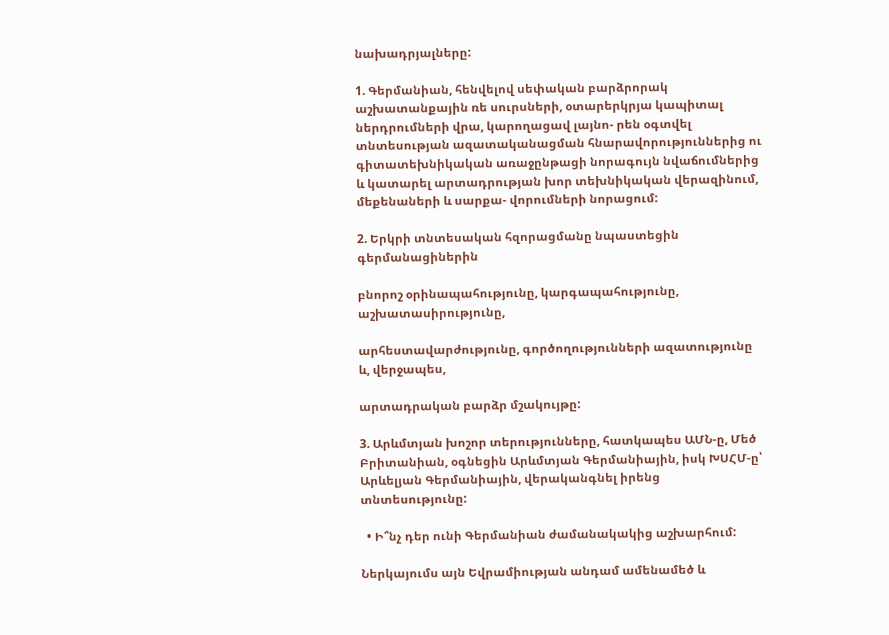նախադրյալները:

1. Գերմանիան, հենվելով սեփական բարձրորակ աշխատանքային ռե սուրսների, օտարերկրյա կապիտալ ներդրումների վրա, կարողացավ լայնո- րեն օգտվել տնտեսության ազատականացման հնարավորություններից ու գիտատեխնիկական առաջընթացի նորագույն նվաճումներից և կատարել արտադրության խոր տեխնիկական վերազինում, մեքենաների և սարքա- վորումների նորացում:

2. Երկրի տնտեսական հզորացմանը նպաստեցին գերմանացիներին

բնորոշ օրինապահությունը, կարգապահությունը, աշխատասիրությունը,

արհեստավարժությունը, գործողությունների ազատությունը և, վերջապես,

արտադրական բարձր մշակույթը:

3. Արևմտյան խոշոր տերությունները, հատկապես ԱՄՆ-ը, Մեծ Բրիտանիան, օգնեցին Արևմտյան Գերմանիային, իսկ ԽՍՀՄ-ը՝ Արևելյան Գերմանիային, վերականգնել իրենց տնտեսությունը:

  • Ի՞նչ դեր ունի Գերմանիան ժամանակակից աշխարհում:

Ներկայումս այն Եվրամիության անդամ ամենամեծ և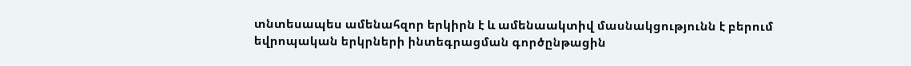տնտեսապես ամենահզոր երկիրն է և ամենաակտիվ մասնակցությունն է բերում եվրոպական երկրների ինտեգրացման գործընթացին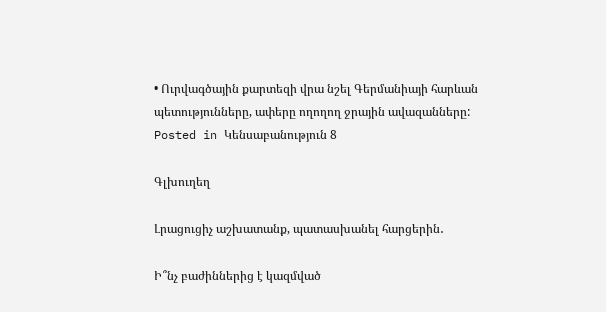• Ուրվագծային քարտեզի վրա նշել Գերմանիայի հարևան պետությունները, ափերը ողողող ջրային ավազանները:
Posted in Կենսաբանություն 8

Գլխուղեղ

Լրացուցիչ աշխատանք, պատասխանել հարցերին․

Ի՞նչ բաժիններից է կազմված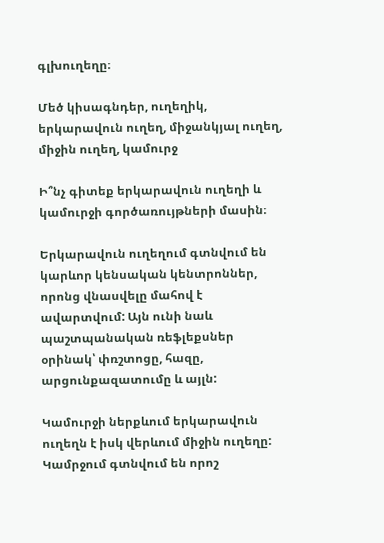գլխուղեղը։

Մեծ կիսագնդեր, ուղեղիկ, երկարավուն ուղեղ, միջանկյալ ուղեղ, միջին ուղեղ, կամուրջ

Ի՞նչ գիտեք երկարավուն ուղեղի և կամուրջի գործառույթների մասին։

Երկարավուն ուղեղում գտնվում են կարևոր կենսական կենտրոններ, որոնց վնասվելը մահով է ավարտվում: Այն ունի նաև պաշտպանական ռեֆլեքսներ օրինակ՝ փռշտոցը, հազը, արցունքազատումը և այլն:

Կամուրջի ներքևում երկարավուն ուղեղն է իսկ վերևում միջին ուղեղը: Կամրջում գտնվում են որոշ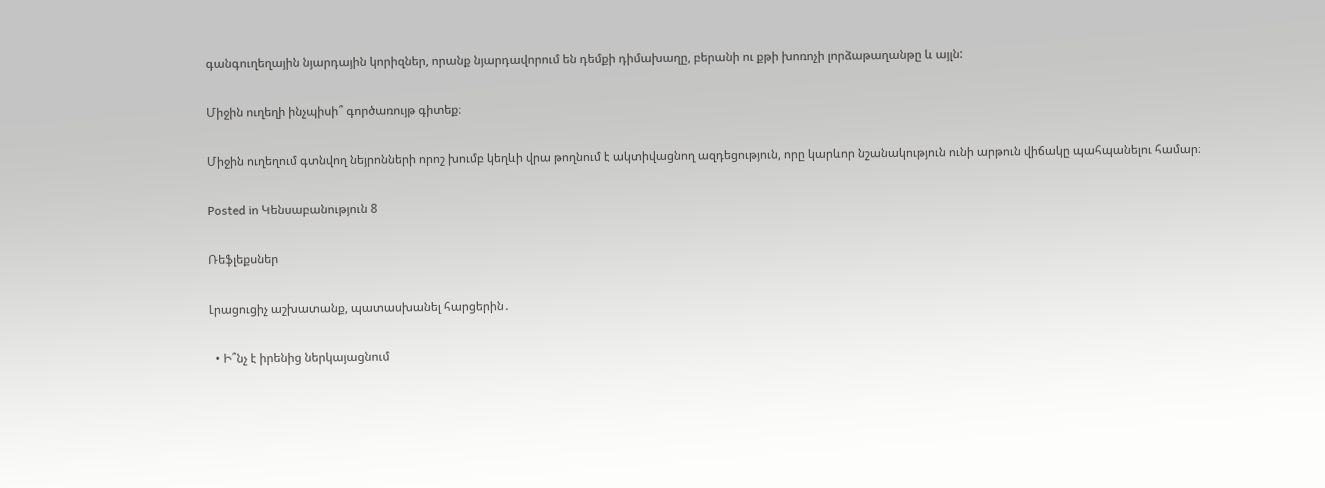գանգուղեղային նյարդային կորիզներ, որանք նյարդավորում են դեմքի դիմախաղը, բերանի ու քթի խոռոչի լորձաթաղանթը և այլն:

Միջին ուղեղի ինչպիսի՞ գործառույթ գիտեք։

Միջին ուղեղում գտնվող նեյրոնների որոշ խումբ կեղևի վրա թողնում է ակտիվացնող ազդեցություն, որը կարևոր նշանակություն ունի արթուն վիճակը պահպանելու համար։

Posted in Կենսաբանություն 8

Ռեֆլեքսներ

Լրացուցիչ աշխատանք, պատասխանել հարցերին․

  • Ի՞նչ է իրենից ներկայացնում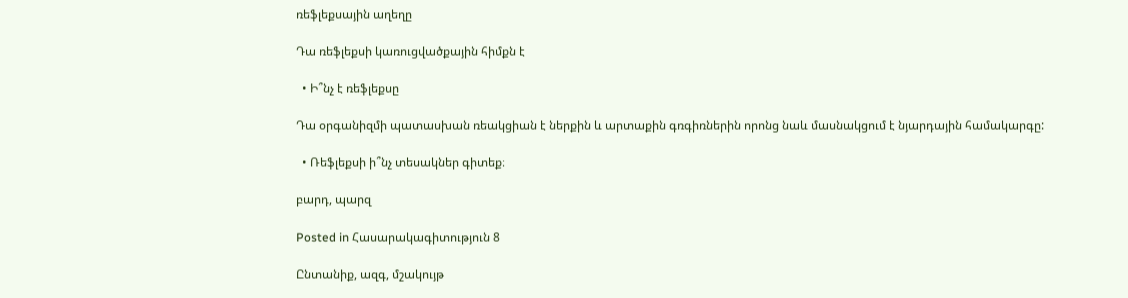ռեֆլեքսային աղեղը

Դա ռեֆլեքսի կառուցվածքային հիմքն է

  • Ի՞նչ է ռեֆլեքսը

Դա օրգանիզմի պատասխան ռեակցիան է ներքին և արտաքին գռգիռներին որոնց նաև մասնակցում է նյարդային համակարգը:

  • Ռեֆլեքսի ի՞նչ տեսակներ գիտեք։

բարդ, պարզ

Posted in Հասարակագիտություն 8

Ընտանիք, ազգ, մշակույթ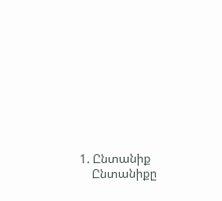1. Ընտանիք
    Ընտանիքը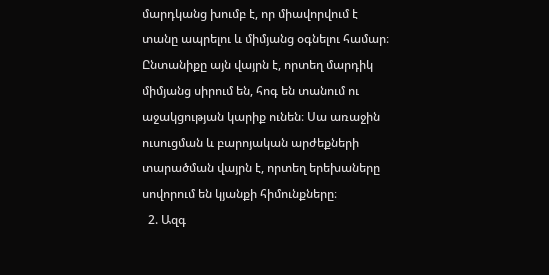մարդկանց խումբ է, որ միավորվում է տանը ապրելու և միմյանց օգնելու համար։ Ընտանիքը այն վայրն է, որտեղ մարդիկ միմյանց սիրում են, հոգ են տանում ու աջակցության կարիք ունեն։ Սա առաջին ուսուցման և բարոյական արժեքների տարածման վայրն է, որտեղ երեխաները սովորում են կյանքի հիմունքները։
  2. Ազգ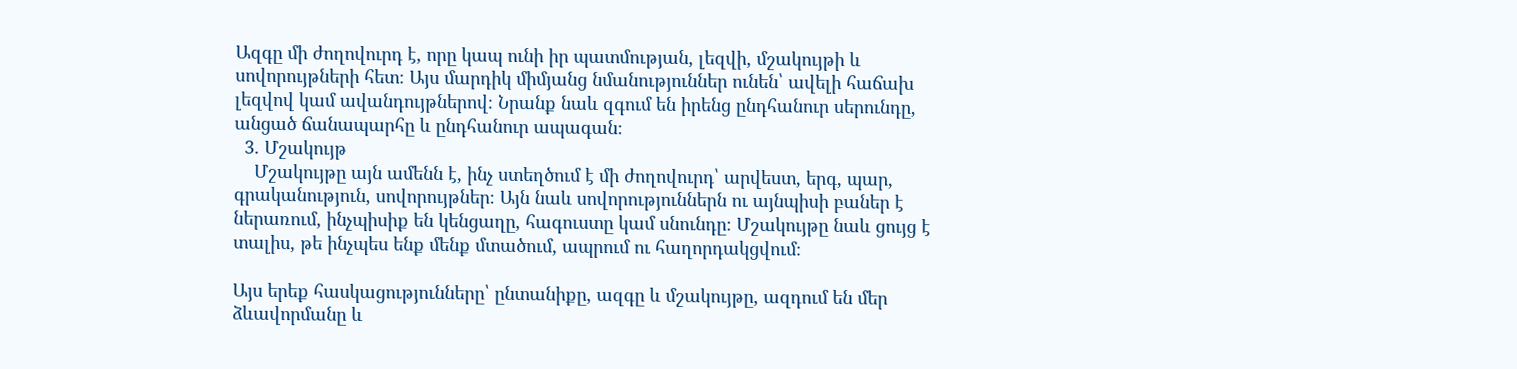Ազգը մի ժողովուրդ է, որը կապ ունի իր պատմության, լեզվի, մշակույթի և սովորույթների հետ։ Այս մարդիկ միմյանց նմանություններ ունեն՝ ավելի հաճախ լեզվով կամ ավանդույթներով։ Նրանք նաև զգում են իրենց ընդհանուր սերունդը, անցած ճանապարհը և ընդհանուր ապագան։
  3. Մշակույթ
    Մշակույթը այն ամենն է, ինչ ստեղծում է մի ժողովուրդ՝ արվեստ, երգ, պար, գրականություն, սովորույթներ։ Այն նաև սովորություններն ու այնպիսի բաներ է ներառում, ինչպիսիք են կենցաղը, հագուստը կամ սնունդը։ Մշակույթը նաև ցույց է տալիս, թե ինչպես ենք մենք մտածում, ապրում ու հաղորդակցվում։

Այս երեք հասկացությունները՝ ընտանիքը, ազգը և մշակույթը, ազդում են մեր ձևավորմանը և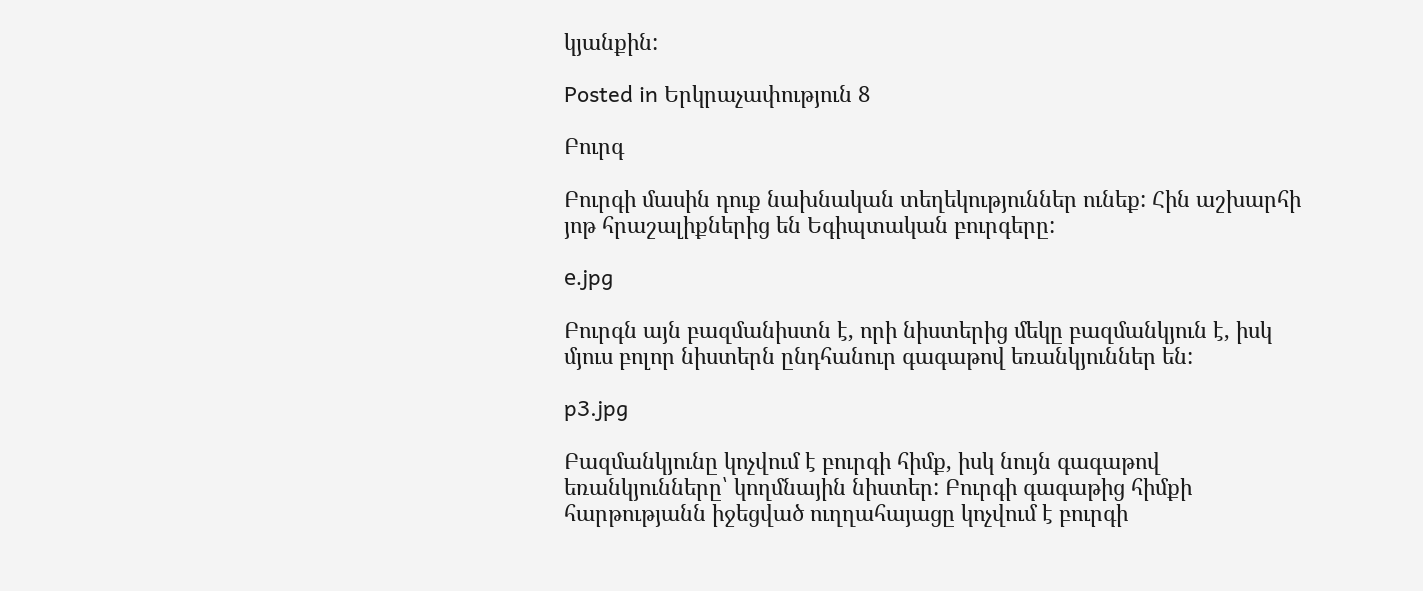կյանքին:

Posted in Երկրաչափություն 8

Բուրգ

Բուրգի մասին դուք նախնական տեղեկություններ ունեք: Հին աշխարհի յոթ հրաշալիքներից են Եգիպտական բուրգերը:

е.jpg

Բուրգն այն բազմանիստն է, որի նիստերից մեկը բազմանկյուն է, իսկ մյուս բոլոր նիստերն ընդհանուր գագաթով եռանկյուններ են:

p3.jpg

Բազմանկյունը կոչվում է բուրգի հիմք, իսկ նույն գագաթով եռանկյունները՝ կողմնային նիստեր: Բուրգի գագաթից հիմքի հարթությանն իջեցված ուղղահայացը կոչվում է բուրգի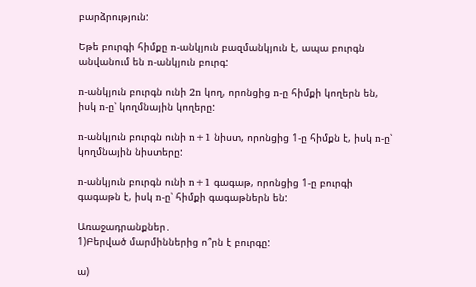բարձրություն:

Եթե բուրգի հիմքը n-անկյուն բազմանկյուն է, ապա բուրգն անվանում են n-անկյուն բուրգ:

n-անկյուն բուրգն ունի 2n կող, որոնցից n-ը հիմքի կողերն են, իսկ n-ը՝ կողմնային կողերը:

n-անկյուն բուրգն ունի n+1 նիստ, որոնցից 1-ը հիմքն է, իսկ n-ը՝ կողմնային նիստերը:

n-անկյուն բուրգն ունի n+1 գագաթ, որոնցից 1-ը բուրգի գագաթն է, իսկ n-ը՝ հիմքի գագաթներն են:

Առաջադրանքներ․
1)Բերված մարմիններից ո՞րն է բուրգը:

ա)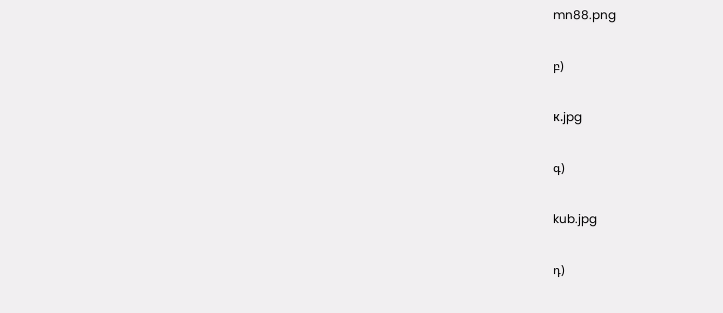mn88.png

բ)

к.jpg

գ)

kub.jpg

դ)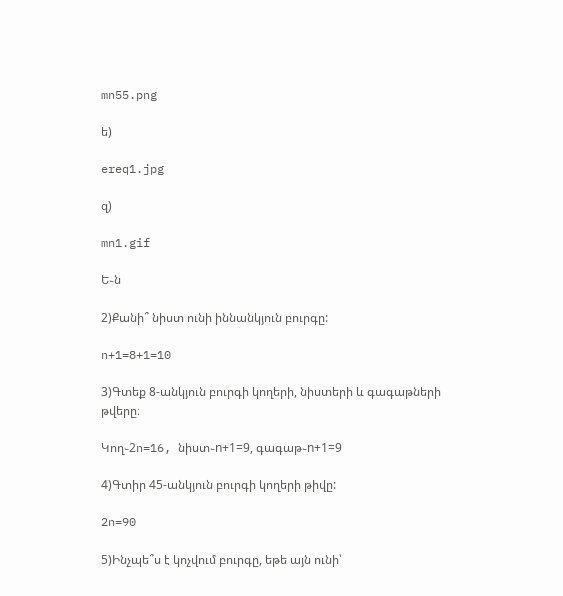mn55.png

ե)

ereq1.jpg

զ)

mn1.gif

Ե֊ն

2)Քանի՞ նիստ ունի իննանկյուն բուրգը:

n+1=8+1=10

3)Գտեք 8-անկյուն բուրգի կողերի, նիստերի և գագաթների թվերը։

Կող֊2n=16, նիստ֊n+1=9, գագաթ֊n+1=9

4)Գտիր 45-անկյուն բուրգի կողերի թիվը:

2n=90

5)Ինչպե՞ս է կոչվում բուրգը, եթե այն ունի՝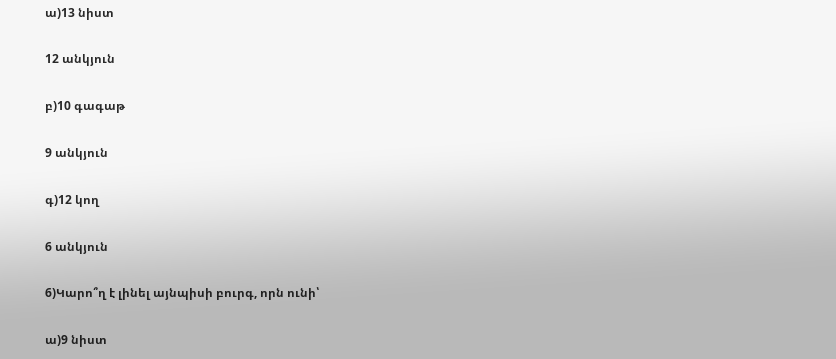ա)13 նիստ

12 անկյուն

բ)10 գագաթ

9 անկյուն

գ)12 կող

6 անկյուն

6)Կարո՞ղ է լինել այնպիսի բուրգ, որն ունի՝

ա)9 նիստ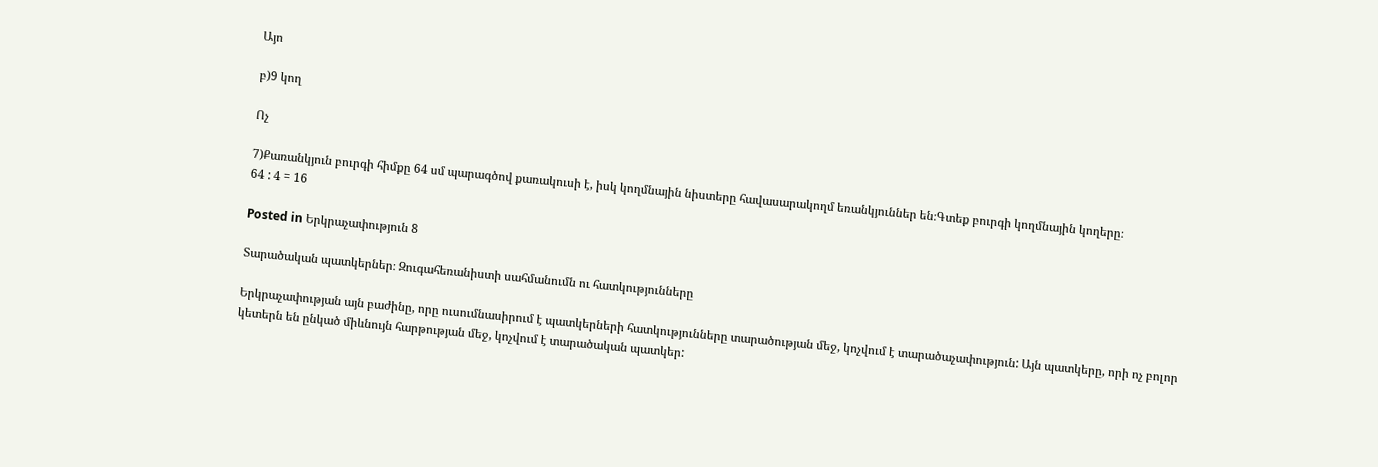Այո

բ)9 կող

Ոչ

7)Քառանկյուն բուրգի հիմքը 64 սմ պարագծով քառակուսի է, իսկ կողմնային նիստերը հավասարակողմ եռանկյուններ են։Գտեք բուրգի կողմնային կողերը։
64 : 4 = 16

Posted in Երկրաչափություն 8

Տարածական պատկերներ։ Զուգահեռանիստի սահմանումն ու հատկությունները

Երկրաչափության այն բաժինը, որը ուսումնասիրում է պատկերների հատկությունները տարածության մեջ, կոչվում է տարածաչափություն: Այն պատկերը, որի ոչ բոլոր կետերն են ընկած միևնույն հարթության մեջ, կոչվում է տարածական պատկեր: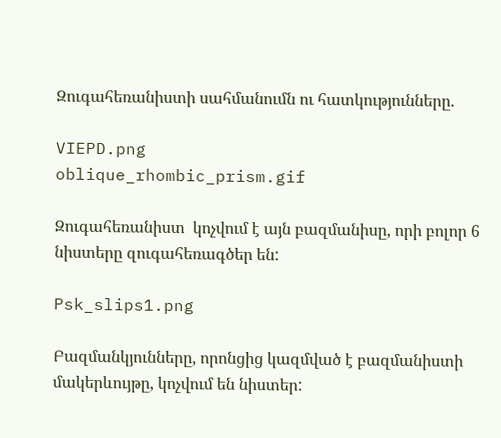Զուգահեռանիստի սահմանումն ու հատկությունները.

VIEPD.png
oblique_rhombic_prism.gif

Զուգահեռանիստ  կոչվում է այն բազմանիսը, որի բոլոր 6 նիստերը զուգահեռագծեր են:

Psk_slips1.png

Բազմանկյունները, որոնցից կազմված է բազմանիստի մակերևույթը, կոչվում են նիստեր: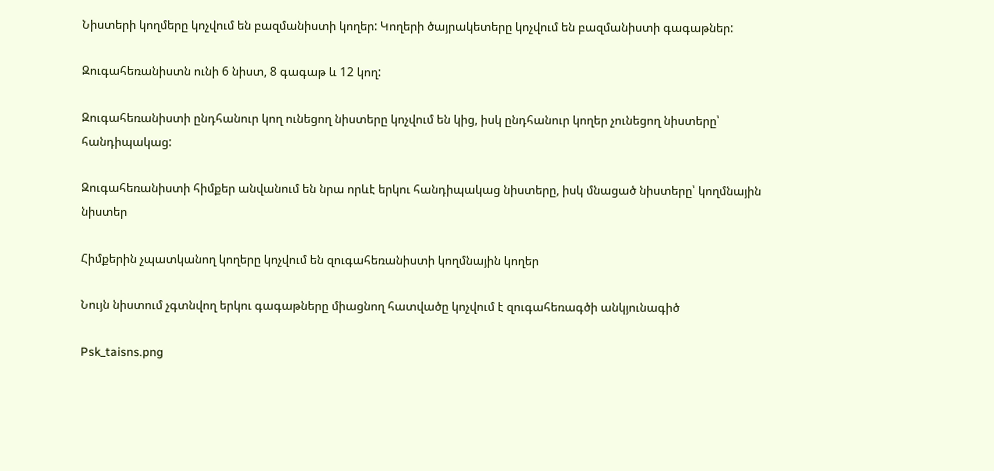Նիստերի կողմերը կոչվում են բազմանիստի կողեր: Կողերի ծայրակետերը կոչվում են բազմանիստի գագաթներ:

Զուգահեռանիստն ունի 6 նիստ, 8 գագաթ և 12 կող:

Զուգահեռանիստի ընդհանուր կող ունեցող նիստերը կոչվում են կից, իսկ ընդհանուր կողեր չունեցող նիստերը՝ հանդիպակաց:

Զուգահեռանիստի հիմքեր անվանում են նրա որևէ երկու հանդիպակաց նիստերը, իսկ մնացած նիստերը՝ կողմնային նիստեր

Հիմքերին չպատկանող կողերը կոչվում են զուգահեռանիստի կողմնային կողեր

Նույն նիստում չգտնվող երկու գագաթները միացնող հատվածը կոչվում է զուգահեռագծի անկյունագիծ

Psk_taisns.png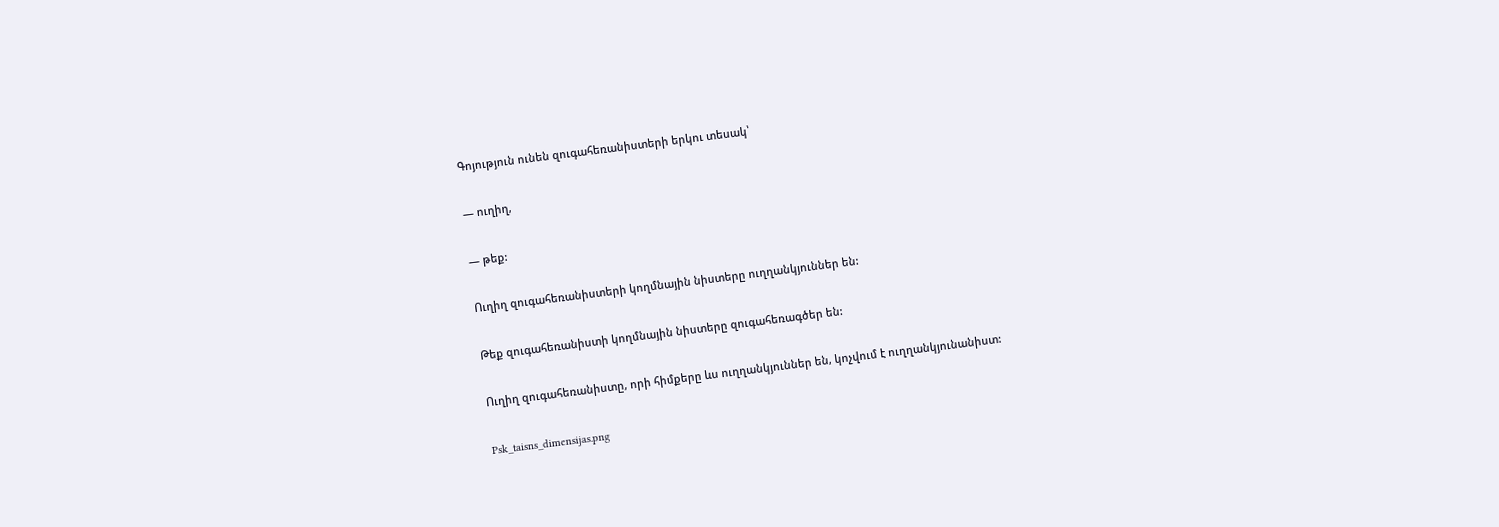Գոյություն ունեն զուգահեռանիստերի երկու տեսակ՝

— ուղիղ,

— թեք:

Ուղիղ զուգահեռանիստերի կողմնային նիստերը ուղղանկյուններ են:

Թեք զուգահեռանիստի կողմնային նիստերը զուգահեռագծեր են:

Ուղիղ զուգահեռանիստը, որի հիմքերը ևս ուղղանկյուններ են, կոչվում է ուղղանկյունանիստ:

Psk_taisns_dimensijas.png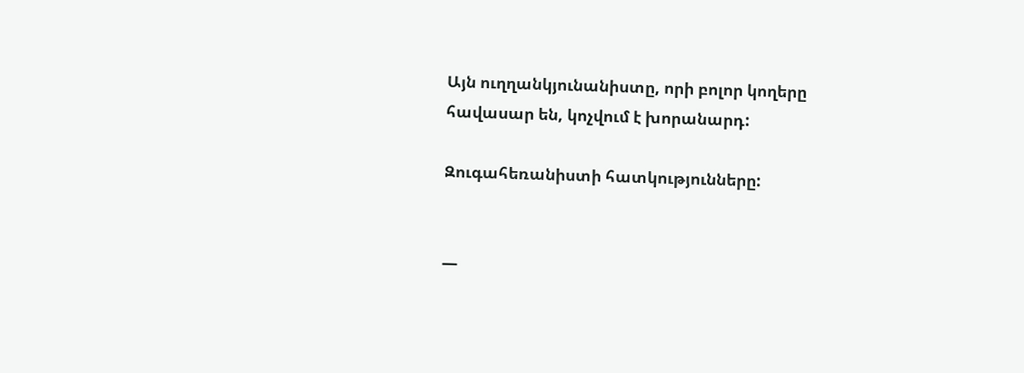Այն ուղղանկյունանիստը, որի բոլոր կողերը հավասար են, կոչվում է խորանարդ:

Զուգահեռանիստի հատկությունները:


—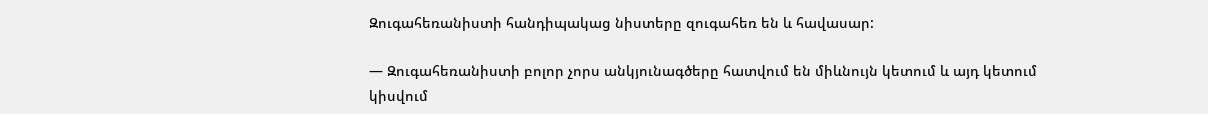Զուգահեռանիստի հանդիպակաց նիստերը զուգահեռ են և հավասար:

— Զուգահեռանիստի բոլոր չորս անկյունագծերը հատվում են միևնույն կետում և այդ կետում կիսվում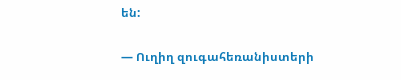են:

— Ուղիղ զուգահեռանիստերի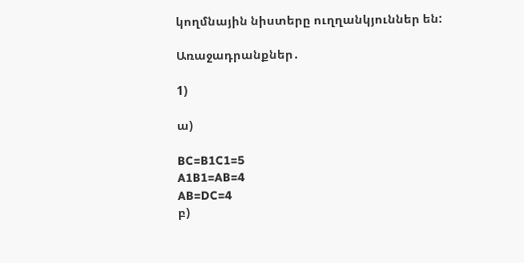կողմնային նիստերը ուղղանկյուններ են:

Առաջադրանքներ․

1)

ա)

BC=B1C1=5
A1B1=AB=4
AB=DC=4
բ)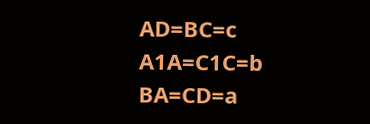AD=BC=c
A1A=C1C=b
BA=CD=a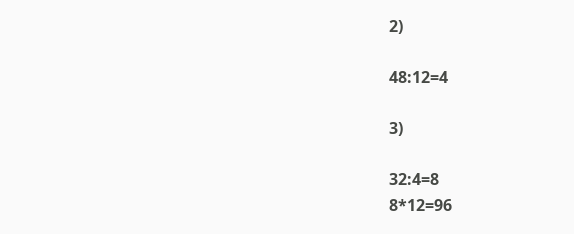2)

48:12=4

3)

32:4=8
8*12=96